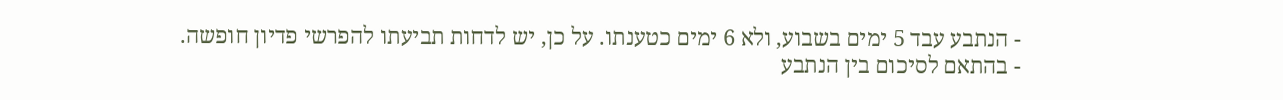- הנתבע עבד 5 ימים בשבוע, ולא 6 ימים כטענתו. על כן, יש לדחות תביעתו להפרשי פדיון חופשה.
- בהתאם לסיכום בין הנתבע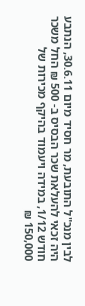לבין מנכ"ל התובעת, מר חסיד מיום 30.6.11, הנתבע היה זכאי להעלאת שכר הבסיס ב- 500 ₪ החל משכר חודש 1/12, במידה ויעמוד בהיקף מכירות של 150,000 ₪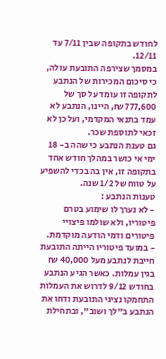לחודש בתקופה שבין 7/11 עד 12/11.
במסמך שצירפה התובעת עולה, כי סיכום המכירות של הנתבע לתקופה זו עומד על סך של 777,600 ₪, היינו, הנתבע לא עמד בתנאי המקדמי, ועל כן לא זכאי לתוספת שכר.
גם טענת הנתבע כי שהה ב- 18 ימי אי כושר במהלך חודש אחד בתקופה זו, אין בה בכדי להשפיע על טווח של 1/2 שנה.
טענות הנתבע :
- לא נערך לו שימוע בטרם פיטוריו, ולא שולמו פיצויי פיטורים ודמי הודעה מוקדמת.
- במועד פיטוריו הייתה התובעת חייבת לנתבע מעל 40,000 ₪ בגין עמלות. כאשר הגיע הנתבע בחודש 9/12 לדרוש את העמלות התחמקו נציגי התובעת ודחו את הנתבע ב"לך ושוב", ובתחילת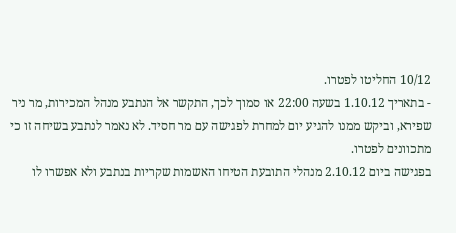10/12 החליטו לפטרו.
- בתאריך 1.10.12 בשעה 22:00 או סמוך לכך, התקשר אל הנתבע מנהל המכירות, מר ניר שפירא, וביקש ממנו להגיע יום למחרת לפגישה עם מר חסיד. לא נאמר לנתבע בשיחה זו כי מתכוונים לפטרו.
בפגישה ביום 2.10.12 מנהלי התובעת הטיחו האשמות שקריות בנתבע ולא אפשרו לו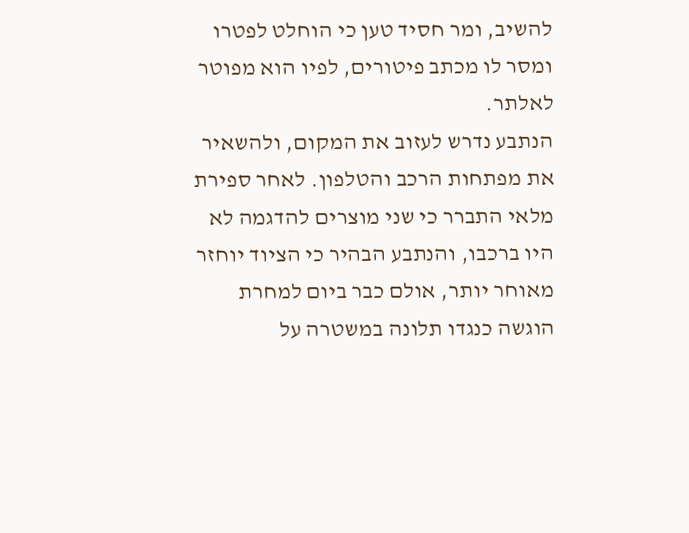להשיב, ומר חסיד טען כי הוחלט לפטרו ומסר לו מכתב פיטורים, לפיו הוא מפוטר לאלתר.
הנתבע נדרש לעזוב את המקום, ולהשאיר את מפתחות הרכב והטלפון. לאחר ספירת מלאי התברר כי שני מוצרים להדגמה לא היו ברכבו, והנתבע הבהיר כי הציוד יוחזר מאוחר יותר, אולם כבר ביום למחרת הוגשה כנגדו תלונה במשטרה על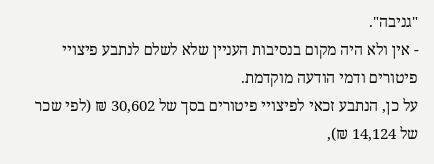"גניבה".
- אין ולא היה מקום בנסיבות העניין שלא לשלם לנתבע פיצויי פיטורים ודמי הודעה מוקדמת.
על כן, הנתבע זכאי לפיצויי פיטורים בסך של 30,602 ₪ (לפי שכר של 14,124 ₪),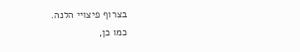בצרוף פיצויי הלנה.
כמו כן,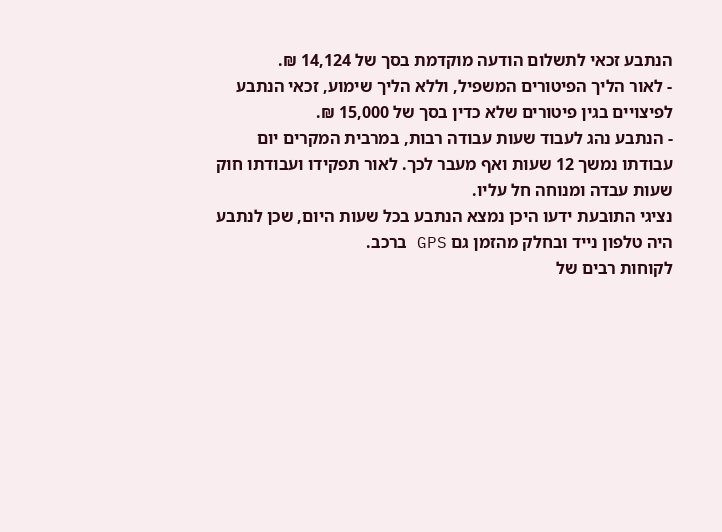הנתבע זכאי לתשלום הודעה מוקדמת בסך של 14,124 ₪.
- לאור הליך הפיטורים המשפיל, וללא הליך שימוע, זכאי הנתבע לפיצויים בגין פיטורים שלא כדין בסך של 15,000 ₪.
- הנתבע נהג לעבוד שעות עבודה רבות, במרבית המקרים יום עבודתו נמשך 12 שעות ואף מעבר לכך. לאור תפקידו ועבודתו חוק שעות עבדה ומנוחה חל עליו.
נציגי התובעת ידעו היכן נמצא הנתבע בכל שעות היום, שכן לנתבע היה טלפון נייד ובחלק מהזמן גם GPS ברכב.
לקוחות רבים של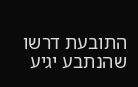התובעת דרשו שהנתבע יגיע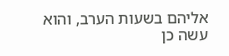אליהם בשעות הערב, והוא עשה כן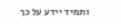ותמיד יידע על כך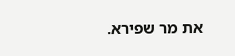את מר שפירא.